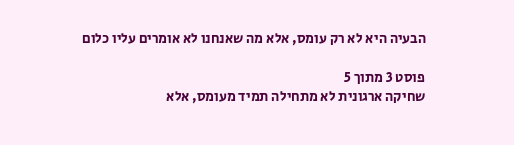הבעיה היא לא רק עומס, אלא מה שאנחנו לא אומרים עליו כלום

פוסט 3 מתוך 5
שחיקה ארגונית לא מתחילה תמיד מעומס, אלא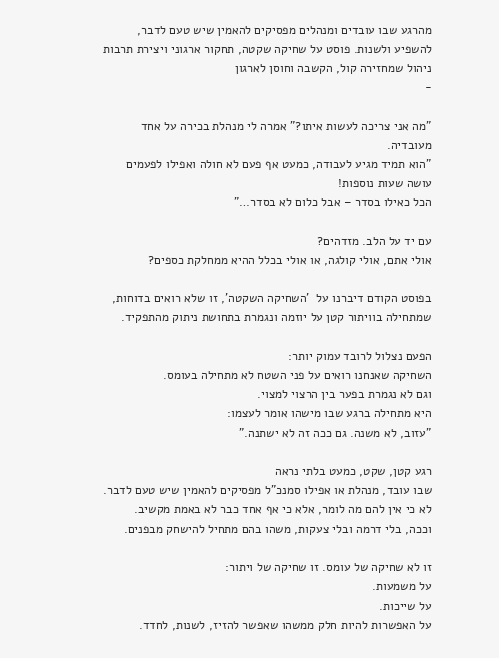מהרגע שבו עובדים ומנהלים מפסיקים להאמין שיש טעם לדבר, להשפיע ולשנות. פוסט על שחיקה שקטה, תחקור ארגוני ויצירת תרבות ניהול שמחזירה קול, הקשבה וחוסן לארגון
-

"מה אני צריכה לעשות איתו?" אמרה לי מנהלת בכירה על אחד מעובדיה.
"הוא תמיד מגיע לעבודה, כמעט אף פעם לא חולה ואפילו לפעמים עושה שעות נוספות!
הכל כאילו בסדר – אבל כלום לא בסדר…"

עם יד על הלב. מזדהים?
אולי אתם, אולי קולגה, או אולי בכלל ההיא ממחלקת כספים?

בפוסט הקודם דיברנו על  'השחיקה השקטה', זו שלא רואים בדוחות,
שמתחילה בוויתור קטן על יוזמה ונגמרת בתחושת ניתוק מהתפקיד.

הפעם נצלול לרובד עמוק יותר:
השחיקה שאנחנו רואים על פני השטח לא מתחילה בעומס.
וגם לא נגמרת בפער בין הרצוי למצוי.
היא מתחילה ברגע שבו מישהו אומר לעצמו:
"עזוב, לא משנה. גם ככה זה לא ישתנה."

רגע קטן, שקט, כמעט בלתי נראה
שבו עובד, מנהלת או אפילו סמנכ"ל מפסיקים להאמין שיש טעם לדבר.
לא כי אין להם מה לומר, אלא כי אף אחד כבר לא באמת מקשיב.
וככה, בלי דרמה ובלי צעקות, משהו בהם מתחיל להישחק מבפנים.

זו לא שחיקה של עומס. זו שחיקה של ויתור:
על משמעות.
על שייכות.
על האפשרות להיות חלק ממשהו שאפשר להזיז, לשנות, לחדד.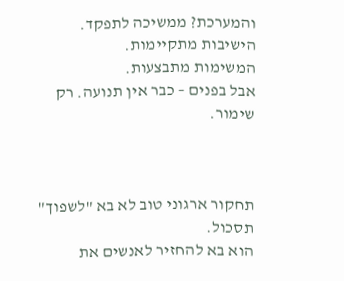והמערכת? ממשיכה לתפקד.
הישיבות מתקיימות.
המשימות מתבצעות.
אבל בפנים – כבר אין תנועה. רק שימור.



תחקור ארגוני טוב לא בא "לשפוך" תסכול.
הוא בא להחזיר לאנשים את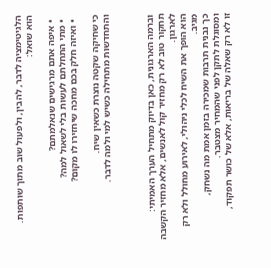הלגיטימציה לדבר, להבין, ולפעול שוב מתוך שותפות.
הוא שואל:

  • איפה אתם מרגישים שנאלמתם?
  • מתי התחלתם לעשות בלי לשאול למה?
  • ואיזה חלק בכם מחכה שיחזירו לו מקום?

כי שחיקה שקטה נוצרת כשאין שיח.
והתחדשות מתחילה כשיש למי ולמה לדבר.



וברמה הארגונית, כאן בדיוק מתחיל הערך האמיתי:
תחקור טוב לא רק מחזיר קול לאנשים, אלא מחזיר הקשבה לארגון.
הוא הופך את השיח לכלי ניהולי, לאירוע מחולל ולא רק מגיב.
כך נבנית תרבות שמכירה בזמן אמת מה נשחק,
ומסוגלת לתקן לפני שהמחיר מצטבר.
זו לא רק שאלה של בריאות, אלא של כושר תפקוד,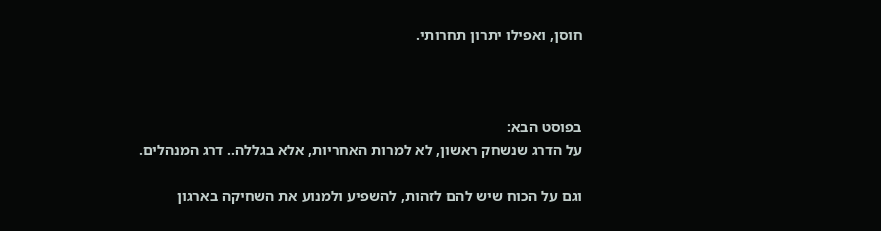חוסן, ואפילו יתרון תחרותי.



בפוסט הבא:
על הדרג שנשחק ראשון, לא למרות האחריות, אלא בגללה.. דרג המנהלים.

וגם על הכוח שיש להם לזהות, להשפיע ולמנוע את השחיקה בארגון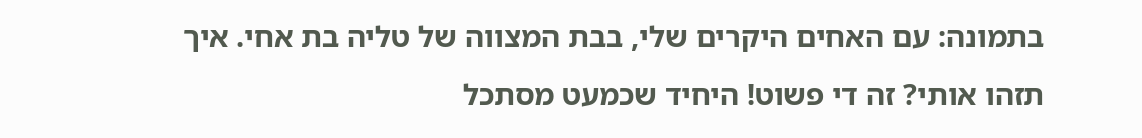בתמונה: עם האחים היקרים שלי, בבת המצווה של טליה בת אחי. איך תזהו אותי? זה די פשוט! היחיד שכמעט מסתכל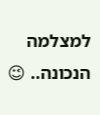למצלמה הנכונה.. 😉